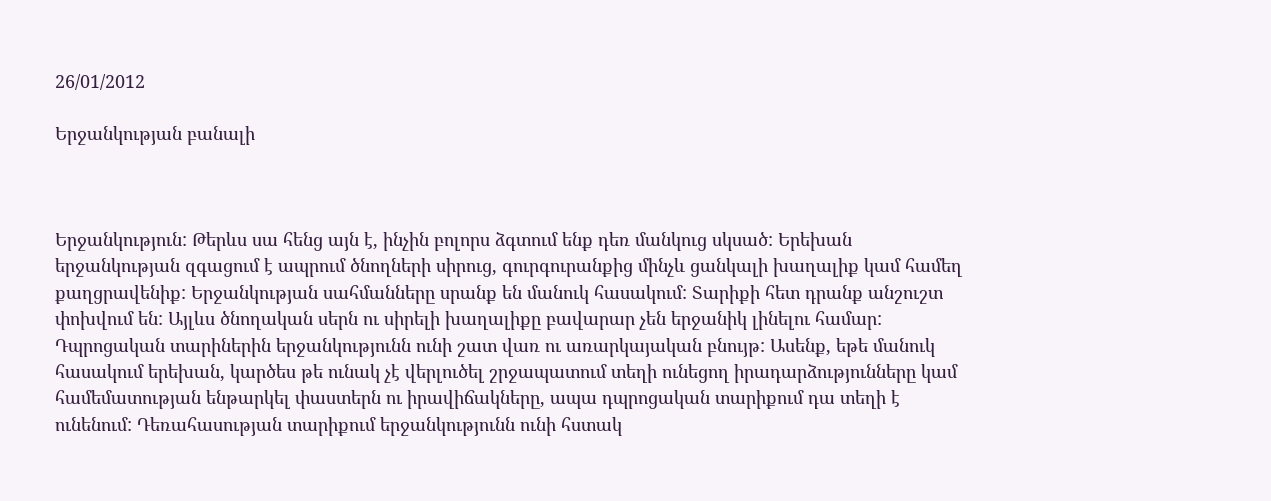26/01/2012

Երջանկության բանալի



Երջանկություն: Թերևս սա հենց այն է, ինչին բոլորս ձգտում ենք դեռ մանկուց սկսած: Երեխան երջանկության զգացում է ապրում ծնողների սիրուց, գուրգուրանքից մինչև ցանկալի խաղալիք կամ համեղ քաղցրավենիք: Երջանկության սահմանները սրանք են մանուկ հասակում: Տարիքի հետ դրանք անշուշտ փոխվում են: Այլևս ծնողական սերն ու սիրելի խաղալիքը բավարար չեն երջանիկ լինելու համար:
Դպրոցական տարիներին երջանկությունն ունի շատ վառ ու առարկայական բնույթ: Ասենք, եթե մանուկ հասակում երեխան, կարծես թե ունակ չէ վերլուծել շրջապատում տեղի ունեցող իրադարձությունները կամ համեմատության ենթարկել փաստերն ու իրավիճակները, ապա դպրոցական տարիքում դա տեղի է ունենում: Դեռահասության տարիքում երջանկությունն ունի հստակ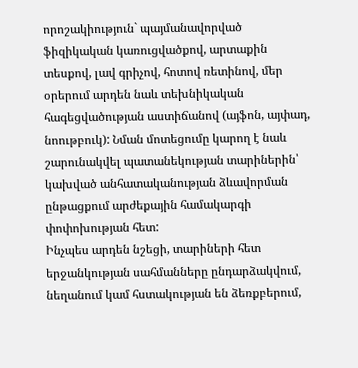որոշակիություն` պայմանավորված ֆիզիկական կառուցվածքով, արտաքին տեսքով, լավ գրիչով, հոտով ռետինով, մեր օրերում արդեն նաև տեխնիկական հագեցվածության աստիճանով (այֆոն, այփադ, նոութբուկ): Նման մոտեցումը կարող է նաև շարունակվել պատանեկության տարիներին՝ կախված անհատականության ձևավորման ընթացքում արժեքային համակարգի փոփոխության հետ:
Ինչպես արդեն նշեցի, տարիների հետ երջանկության սահմանները ընդարձակվում, նեղանում կամ հստակության են ձեռքբերում,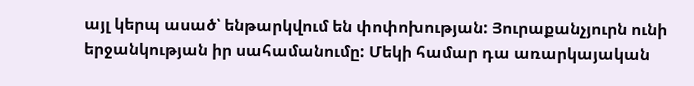այլ կերպ ասած՝ ենթարկվում են փոփոխության: Յուրաքանչյուրն ունի երջանկության իր սահամանումը: Մեկի համար դա առարկայական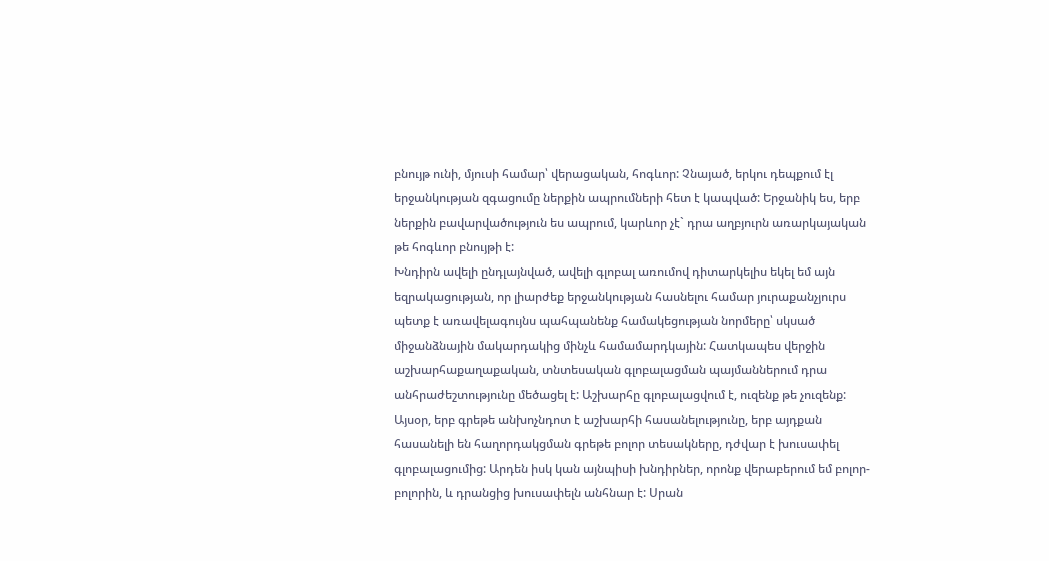բնույթ ունի, մյուսի համար՝ վերացական, հոգևոր: Չնայած, երկու դեպքում էլ երջանկության զգացումը ներքին ապրումների հետ է կապված: Երջանիկ ես, երբ ներքին բավարվածություն ես ապրում, կարևոր չէ` դրա աղբյուրն առարկայական թե հոգևոր բնույթի է:
Խնդիրն ավելի ընդլայնված, ավելի գլոբալ առումով դիտարկելիս եկել եմ այն եզրակացության, որ լիարժեք երջանկության հասնելու համար յուրաքանչյուրս պետք է առավելագույնս պահպանենք համակեցության նորմերը՝ սկսած միջանձնային մակարդակից մինչև համամարդկային: Հատկապես վերջին աշխարհաքաղաքական, տնտեսական գլոբալացման պայմաններում դրա անհրաժեշտությունը մեծացել է: Աշխարհը գլոբալացվում է, ուզենք թե չուզենք: Այսօր, երբ գրեթե անխոչնդոտ է աշխարհի հասանելությունը, երբ այդքան հասանելի են հաղորդակցման գրեթե բոլոր տեսակները, դժվար է խուսափել գլոբալացումից: Արդեն իսկ կան այնպիսի խնդիրներ, որոնք վերաբերում եմ բոլոր-բոլորին, և դրանցից խուսափելն անհնար է: Սրան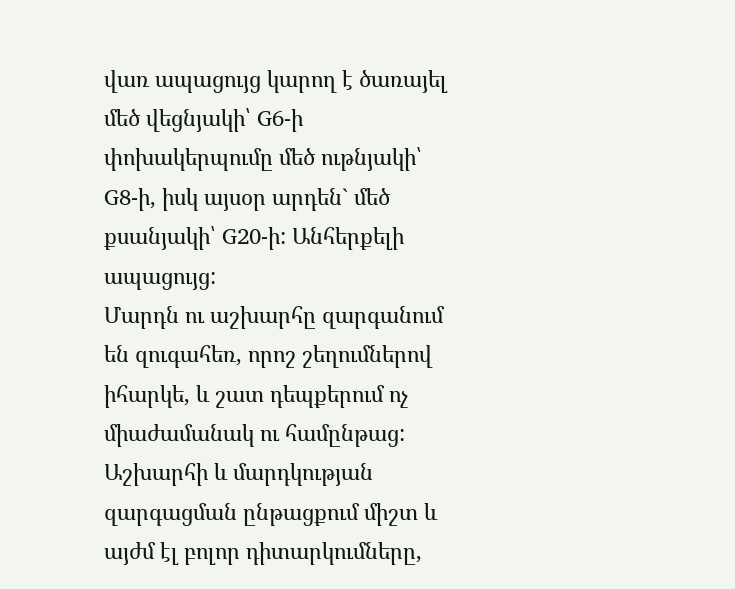վառ ապացույց կարող է ծառայել մեծ վեցնյակի՝ G6-ի փոխակերպումը մեծ ութնյակի՝ G8-ի, իսկ այսօր արդեն` մեծ քսանյակի՝ G20-ի: Անհերքելի ապացույց:
Մարդն ու աշխարհը զարգանում են զուգահեռ, որոշ շեղումներով իհարկե, և շատ դեպքերում ոչ միաժամանակ ու համընթաց: Աշխարհի և մարդկության զարգացման ընթացքում միշտ և այժմ էլ բոլոր դիտարկումները,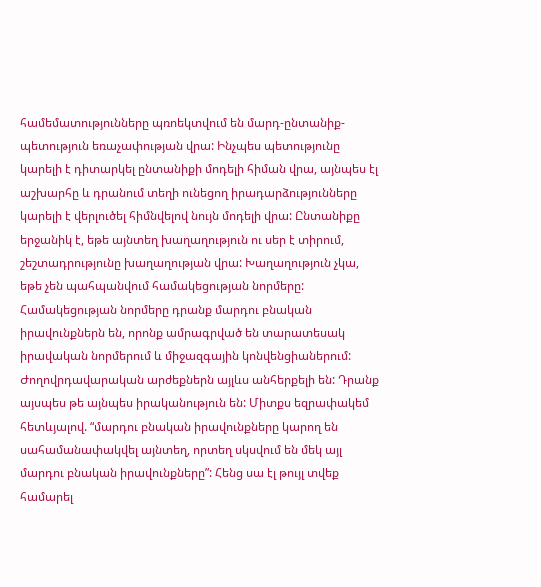համեմատությունները պռոեկտվում են մարդ-ընտանիք-պետություն եռաչափության վրա: Ինչպես պետությունը կարելի է դիտարկել ընտանիքի մոդելի հիման վրա, այնպես էլ աշխարհը և դրանում տեղի ունեցող իրադարձությունները կարելի է վերլուծել հիմնվելով նույն մոդելի վրա: Ընտանիքը երջանիկ է, եթե այնտեղ խաղաղություն ու սեր է տիրում, շեշտադրությունը խաղաղության վրա: Խաղաղություն չկա, եթե չեն պահպանվում համակեցության նորմերը: Համակեցության նորմերը դրանք մարդու բնական իրավունքներն են, որոնք ամրագրված են տարատեսակ իրավական նորմերում և միջազգային կոնվենցիաներում: Ժողովրդավարական արժեքներն այլևս անհերքելի են: Դրանք այսպես թե այնպես իրականություն են: Միտքս եզրափակեմ հետևյալով. “մարդու բնական իրավունքները կարող են սահամանափակվել այնտեղ, որտեղ սկսվում են մեկ այլ մարդու բնական իրավունքները”: Հենց սա էլ թույլ տվեք համարել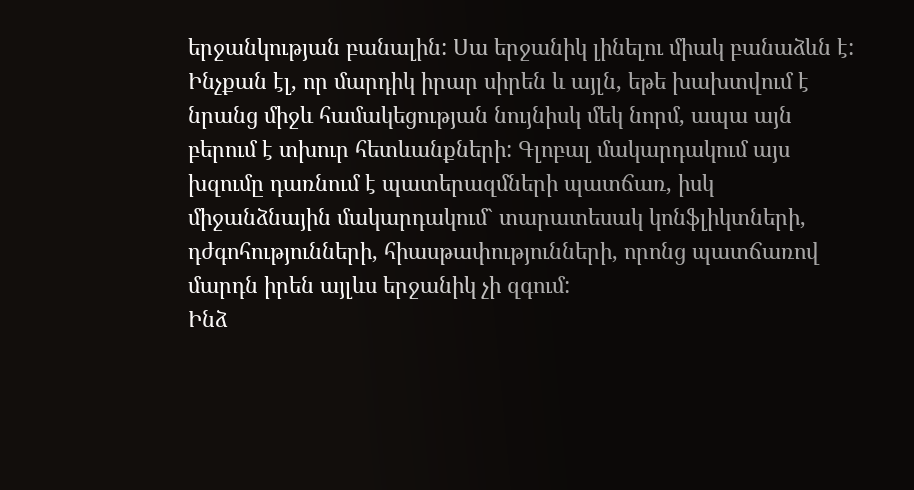երջանկության բանալին: Սա երջանիկ լինելու միակ բանաձևն է:
Ինչքան էլ, որ մարդիկ իրար սիրեն և այլն, եթե խախտվում է նրանց միջև համակեցության նույնիսկ մեկ նորմ, ապա այն բերում է տխուր հետևանքների: Գլոբալ մակարդակում այս խզումը դառնում է պատերազմների պատճառ, իսկ միջանձնային մակարդակում` տարատեսակ կոնֆլիկտների, դժգոհությունների, հիասթափությունների, որոնց պատճառով մարդն իրեն այլևս երջանիկ չի զգում:
Ինձ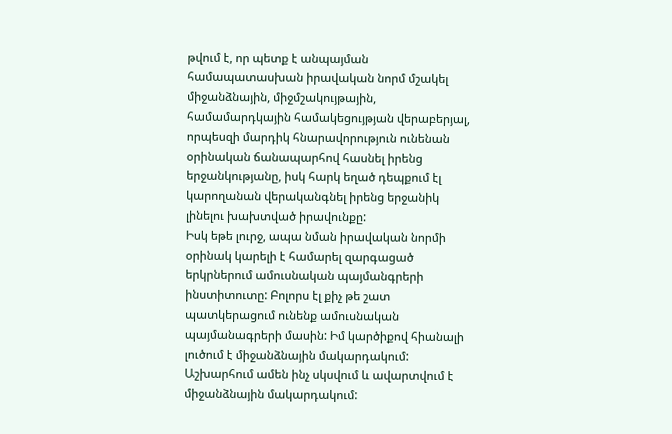թվում է, որ պետք է անպայման համապատասխան իրավական նորմ մշակել միջանձնային, միջմշակույթային, համամարդկային համակեցույթյան վերաբերյալ, որպեսզի մարդիկ հնարավորություն ունենան օրինական ճանապարհով հասնել իրենց երջանկությանը, իսկ հարկ եղած դեպքում էլ կարողանան վերականգնել իրենց երջանիկ լինելու խախտված իրավունքը:
Իսկ եթե լուրջ, ապա նման իրավական նորմի օրինակ կարելի է համարել զարգացած երկրներում ամուսնական պայմանգրերի ինստիտուտը: Բոլորս էլ քիչ թե շատ պատկերացում ունենք ամուսնական պայմանագրերի մասին: Իմ կարծիքով հիանալի լուծում է միջանձնային մակարդակում:
Աշխարհում ամեն ինչ սկսվում և ավարտվում է միջանձնային մակարդակում: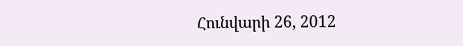Հունվարի 26, 2012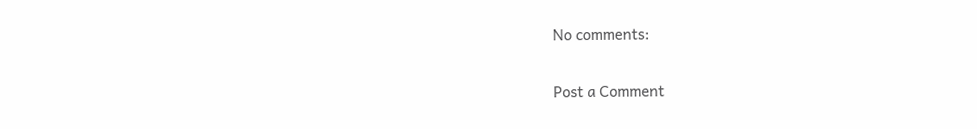No comments:

Post a Comment